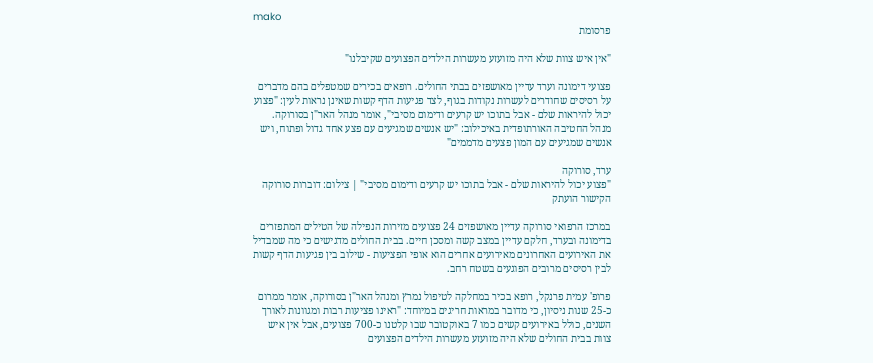mako
פרסומת

"אין איש צוות שלא היה מזועזע מעשרות הילדים הפצועים שקיבלנו"

פצועי דימונה וערד עדיין מאושפזים בבתי החולים. רופאים בכירים שמטפלים בהם מדברים על רסיסים שחודרים לעשרות נקודות בגוף, לצד פגיעות הדף קשות שאינן נראות לעין: "פצוע יכול להיראות שלם - אבל בתוכו יש קרעים ודימום מסיבי", אומר מנהל האר"ן בסורוקה. מנהל החטיבה האורתופדית באיכילוב: "יש אנשים שמגיעים עם פצע אחד גדול ופתוח, ויש אנשים שמגיעים עם המון פצעים מדממים"

ערד, סורוקה
"פצוע יכול להיראות שלם - אבל בתוכו יש קרעים ודימום מסיבי" | צילום: דוברות סורוקה
הקישור הועתק

במרכז הרפואי סורוקה עדיין מאושפזים 24 פצועים מזירות הנפילה של הטילים המתפזרים בדימונה ובערד, חלקם עדיין במצב קשה ומסכן חיים. בבית החולים מדגישים כי מה שמבדיל את האירועים האחרונים מאירועים אחרים הוא אופי הפציעות - שילוב בין פגיעות הדף קשות לבין רסיסים מרובים הפוגעים בשטח רחב.

פרופ' עמית פרנקל, רופא בכיר במחלקה לטיפול נמרץ ומנהל האר"ן בסורוקה, אומר ממרום כ-25 שנות ניסיון, כי מדובר במראות חריגים במיוחד: "ראינו פציעות רבות ומגוונות לאורך השנים, כולל באירועים קשים כמו 7 באוקטובר שבו קלטנו כ-700 פצועים, אבל אין איש צוות בבית החולים שלא היה מזועזע מעשרות הילדים הפצועים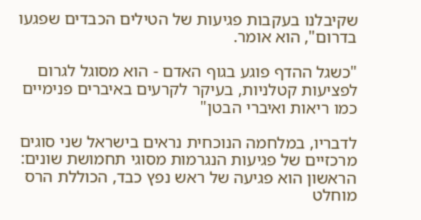שקיבלנו בעקבות פגיעות של הטילים הכבדים שפגעו בדרום", הוא אומר.

"כשגל ההדף פוגע בגוף האדם - הוא מסוגל לגרום לפציעות קטלניות, בעיקר לקרעים באיברים פנימיים כמו ריאות ואיברי הבטן"

לדבריו, במלחמה הנוכחית נראים בישראל שני סוגים מרכזיים של פגיעות הנגרמות מסוגי תחמושת שונים: הראשון הוא פגיעה של ראש נפץ כבד, הכוללת הרס מוחלט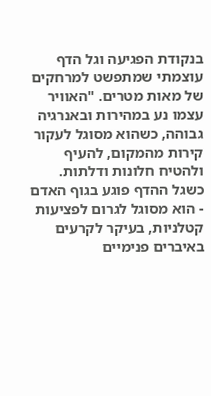בנקודת הפגיעה וגל הדף עוצמתי שמתפשט למרחקים של מאות מטרים. "האוויר עצמו נע במהירות ובאנרגיה גבוהה, כשהוא מסוגל לעקור קירות מהמקום, להעיף ולהטיח חלונות ודלתות. כשגל ההדף פוגע בגוף האדם - הוא מסוגל לגרום לפציעות קטלניות, בעיקר לקרעים באיברים פנימיים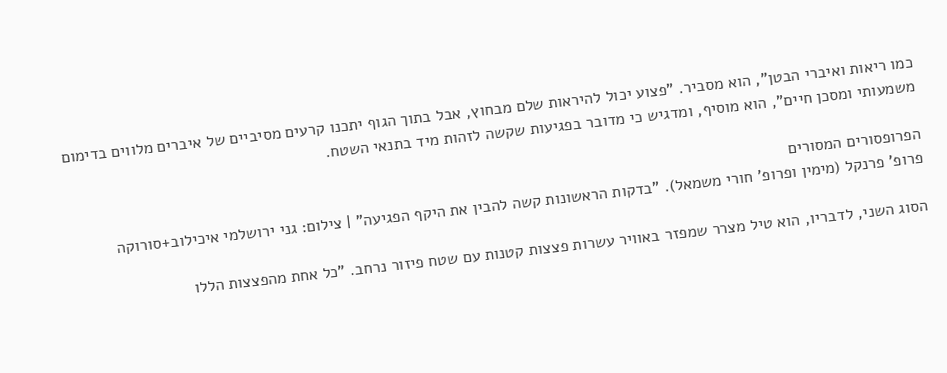כמו ריאות ואיברי הבטן", הוא מסביר. "פצוע יכול להיראות שלם מבחוץ, אבל בתוך הגוף יתכנו קרעים מסיביים של איברים מלווים בדימום משמעותי ומסכן חיים", הוא מוסיף, ומדגיש כי מדובר בפגיעות שקשה לזהות מיד בתנאי השטח.

הפרופסורים המסורים
פרופ' פרנקל (מימין ופרופ' חורי משמאל). "בדקות הראשונות קשה להבין את היקף הפגיעה" | צילום: גני ירושלמי איכילוב+סורוקה

הסוג השני, לדבריו, הוא טיל מצרר שמפזר באוויר עשרות פצצות קטנות עם שטח פיזור נרחב. "כל אחת מהפצצות הללו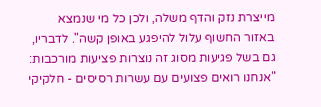מייצרת נזק והדף משלה, ולכן כל מי שנמצא באזור החשוף עלול להיפגע באופן קשה". לדבריו, גם בשל פגיעות מסוג זה נוצרות פציעות מורכבות: "אנחנו רואים פצועים עם עשרות רסיסים - חלקיקי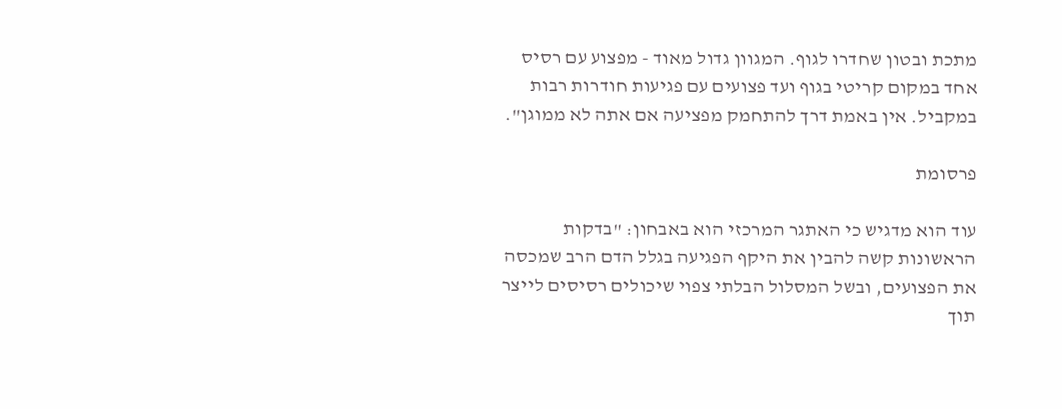מתכת ובטון שחדרו לגוף. המגוון גדול מאוד - מפצוע עם רסיס אחד במקום קריטי בגוף ועד פצועים עם פגיעות חודרות רבות במקביל. אין באמת דרך להתחמק מפציעה אם אתה לא ממוגן".

פרסומת

עוד הוא מדגיש כי האתגר המרכזי הוא באבחון: "בדקות הראשונות קשה להבין את היקף הפגיעה בגלל הדם הרב שמכסה את הפצועים, ובשל המסלול הבלתי צפוי שיכולים רסיסים לייצר תוך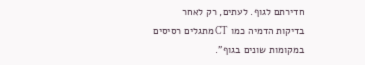חדירתם לגוף. לעתים, רק לאחר בדיקות הדמיה כמו CT מתגלים רסיסים במקומות שונים בגוף".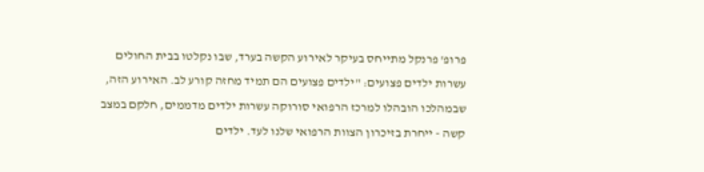פרופ' פרנקל מתייחס בעיקר לאירוע הקשה בערד, שבו נקלטו בבית החולים עשרות ילדים פצועים: "ילדים פצועים הם תמיד מחזה קורע לב. האירוע הזה, שבמהלכו הובהלו למרכז הרפואי סורוקה עשרות ילדים מדממים, חלקם במצב קשה - ייחרת בזיכרון הצוות הרפואי שלנו לעד. ילדים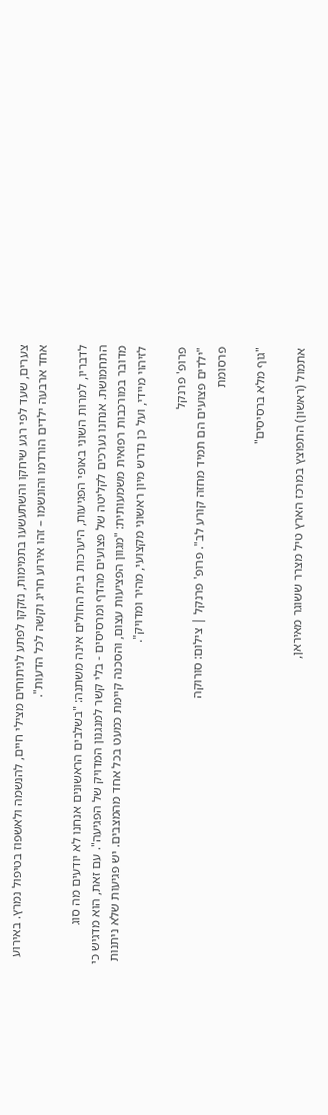צערים, שעד לפי רגע שיחקו והשתעשעו בתמימות, נזקקו לפתע לניתוחים מצילי חיים, להנשמה ולאשפוז בטיפול נמרץ. באירוע אחד ארבעה ילדים הורדמו והונשמו – זהו אירוע חריג וקשה לכל הדעות".

לדבריו, למרות השוני באופי הפגיעות, היערכות בית החולים אינה משתנה: "בשלבים הראשונים אנחנו לא יודעים מה סוג התחמושת. אנחנו נערכים לקליטה של פצועים מהדף ומרסיסים - בלי קשר למנגנון המדויק של הפגיעה". עם זאת, הוא מדגיש כי מדובר במורכבות רפואית משמעותית: "מגוון הפציעות עצום, והסכנה קיימת כמעט בכל אחד מהמצבים. יש פגיעות שלא ניתנות לזיהוי מיידי, ועל כן נדרש מיון ראשוני מקצועי, מהיר ומדויק".

פרופ' פרנקל
"ילדים פצועים הם תמיד מחזה קורע לב". פרופ' פרנקל | צילום: סורוקה
פרסומת

"גוף מלא ברסיסים"

אתמול (ראשון) התפוצץ במרכז הארץ טיל מצרר ששוגר מאיראן,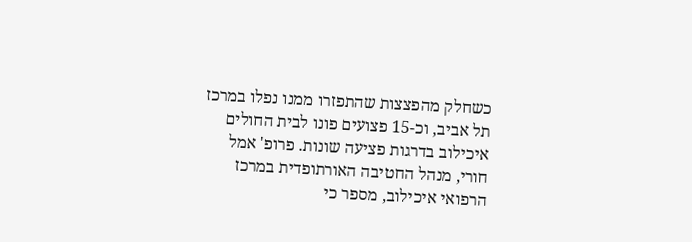כשחלק מהפצצות שהתפזרו ממנו נפלו במרכז תל אביב, וכ-15 פצועים פונו לבית החולים איכילוב בדרגות פציעה שונות. פרופ' אמל חורי, מנהל החטיבה האורתופדית במרכז הרפואי איכילוב, מספר כי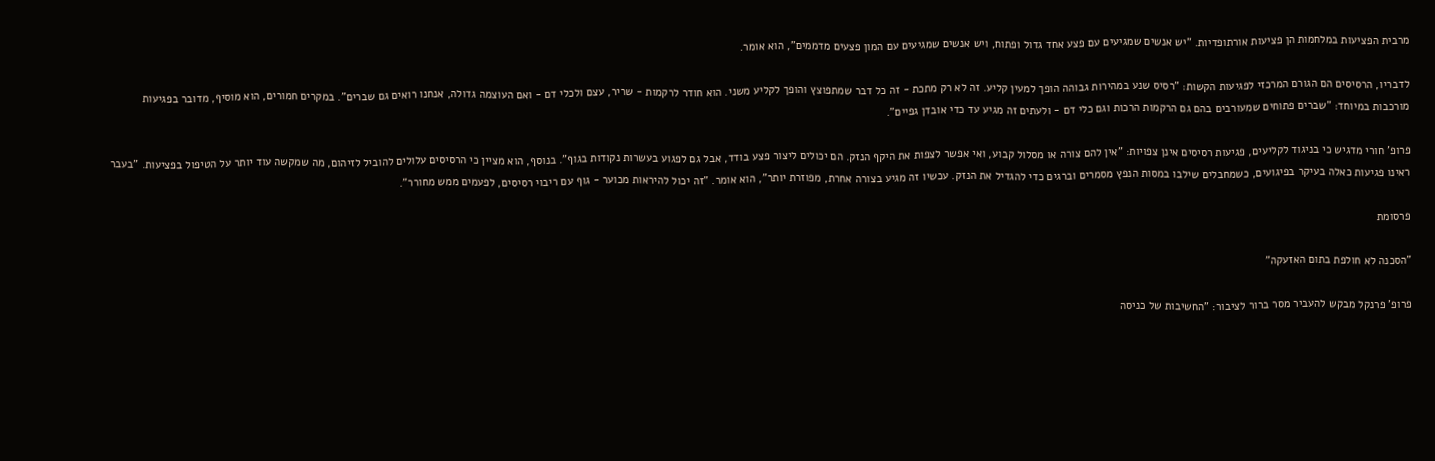מרבית הפציעות במלחמות הן פציעות אורתופדיות. "יש אנשים שמגיעים עם פצע אחד גדול ופתוח, ויש אנשים שמגיעים עם המון פצעים מדממים", הוא אומר.

לדבריו, הרסיסים הם הגורם המרכזי לפגיעות הקשות: "רסיס שנע במהירות גבוהה הופך למעין קליע. זה לא רק מתכת - זה כל דבר שמתפוצץ והופך לקליע משני. הוא חודר לרקמות - שריר, עצם ולכלי דם - ואם העוצמה גדולה, אנחנו רואים גם שברים". במקרים חמורים, הוא מוסיף, מדובר בפגיעות מורכבות במיוחד: "שברים פתוחים שמעורבים בהם גם הרקמות הרכות וגם כלי דם - ולעתים זה מגיע עד כדי אובדן גפיים".

פרופ' חורי מדגיש כי בניגוד לקליעים, פגיעות רסיסים אינן צפויות: "אין להם צורה או מסלול קבוע, ואי אפשר לצפות את היקף הנזק. הם יכולים ליצור פצע בודד, אבל גם לפגוע בעשרות נקודות בגוף". בנוסף, הוא מציין כי הרסיסים עלולים להוביל לזיהום, מה שמקשה עוד יותר על הטיפול בפציעות. "בעבר ראינו פגיעות כאלה בעיקר בפיגועים, כשמחבלים שילבו במסות הנפץ מסמרים וברגים כדי להגדיל את הנזק. עכשיו זה מגיע בצורה אחרת, מפוזרת יותר", הוא אומר. "זה יכול להיראות מכוער - גוף עם ריבוי רסיסים, לפעמים ממש מחורר".

פרסומת

"הסכנה לא חולפת בתום האזעקה"

פרופ' פרנקל מבקש להעביר מסר ברור לציבור: "החשיבות של כניסה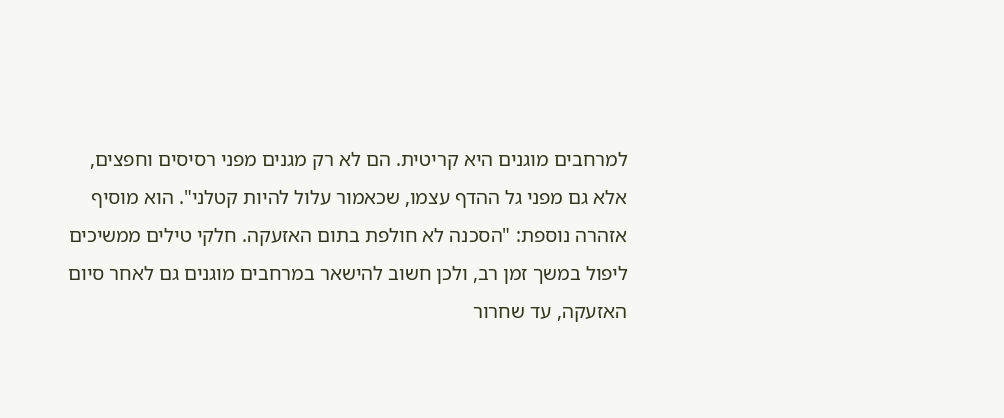למרחבים מוגנים היא קריטית. הם לא רק מגנים מפני רסיסים וחפצים, אלא גם מפני גל ההדף עצמו, שכאמור עלול להיות קטלני". הוא מוסיף אזהרה נוספת: "הסכנה לא חולפת בתום האזעקה. חלקי טילים ממשיכים ליפול במשך זמן רב, ולכן חשוב להישאר במרחבים מוגנים גם לאחר סיום האזעקה, עד שחרור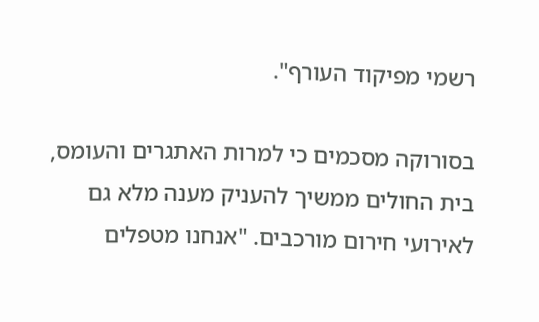רשמי מפיקוד העורף".

בסורוקה מסכמים כי למרות האתגרים והעומס, בית החולים ממשיך להעניק מענה מלא גם לאירועי חירום מורכבים. "אנחנו מטפלים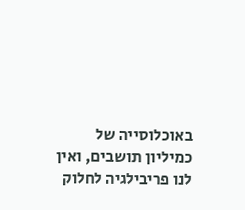באוכלוסייה של כמיליון תושבים, ואין לנו פריבילגיה לחלוק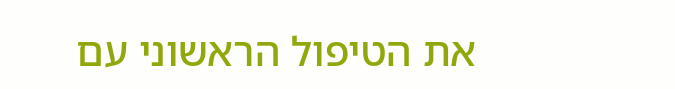את הטיפול הראשוני עם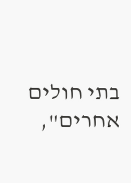בתי חולים אחרים",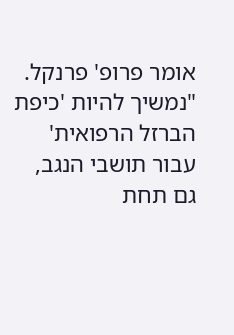אומר פרופ' פרנקל. "נמשיך להיות 'כיפת הברזל הרפואית' עבור תושבי הנגב, גם תחת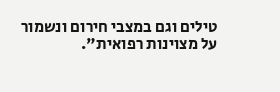טילים וגם במצבי חירום ונשמור על מצוינות רפואית".